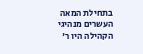בתחילת המאה העשרים מנהיגי הקהילה היו ר'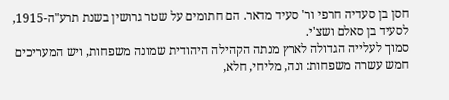חסן בן סעדיה חרפי ור' סעיד מדאר. הם חתומים על שטר גרושין בשנת תרע"ה-1915, לסעיד בן סאלם ושצ'י.
סמוך לעלייה הגדולה לארץ מנתה הקהילה היהודית שמונה משפחות, ויש המעריכים חמש עשרה משפחות: ונה, מליחי, חלא,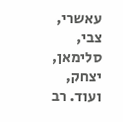עאשרי, צבי, סלימאן, יצחק, ועוד. רב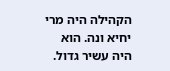הקהילה היה מרי יחיא ונה. הוא היה עשיר גדול.